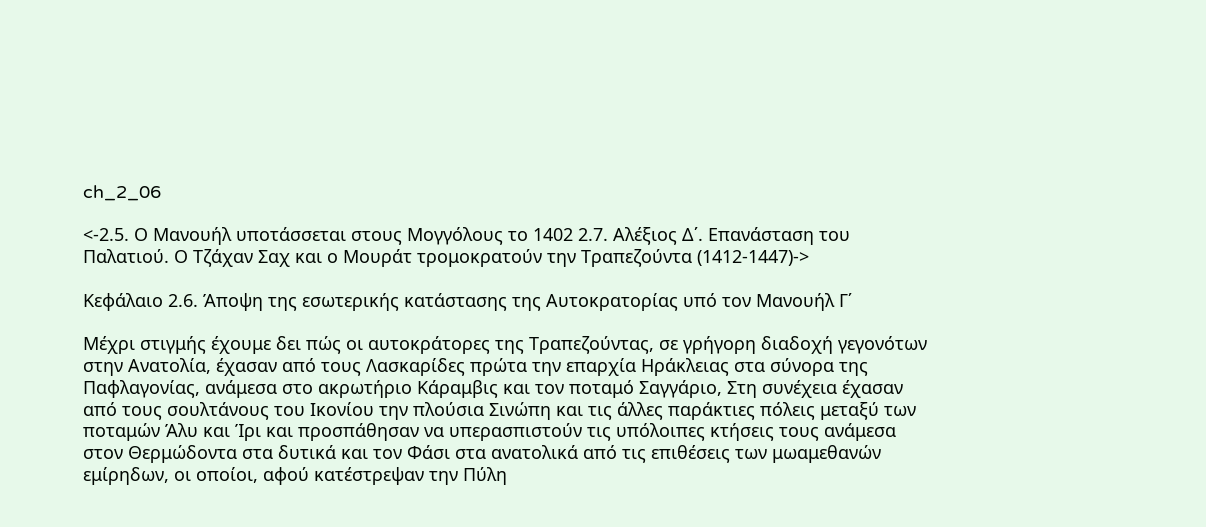ch_2_06

<-2.5. Ο Μανουήλ υποτάσσεται στους Μογγόλους το 1402 2.7. Αλέξιος Δ΄. Επανάσταση του Παλατιού. Ο Τζάχαν Σαχ και ο Μουράτ τρομοκρατούν την Τραπεζούντα (1412-1447)->

Κεφάλαιο 2.6. Άποψη της εσωτερικής κατάστασης της Αυτοκρατορίας υπό τον Μανουήλ Γ΄

Μέχρι στιγμής έχουμε δει πώς οι αυτοκράτορες της Τραπεζούντας, σε γρήγορη διαδοχή γεγονότων στην Ανατολία, έχασαν από τους Λασκαρίδες πρώτα την επαρχία Ηράκλειας στα σύνορα της Παφλαγονίας, ανάμεσα στο ακρωτήριο Κάραμβις και τον ποταμό Σαγγάριο, Στη συνέχεια έχασαν από τους σουλτάνους του Ικονίου την πλούσια Σινώπη και τις άλλες παράκτιες πόλεις μεταξύ των ποταμών Άλυ και Ίρι και προσπάθησαν να υπερασπιστούν τις υπόλοιπες κτήσεις τους ανάμεσα στον Θερμώδοντα στα δυτικά και τον Φάσι στα ανατολικά από τις επιθέσεις των μωαμεθανών εμίρηδων, οι οποίοι, αφού κατέστρεψαν την Πύλη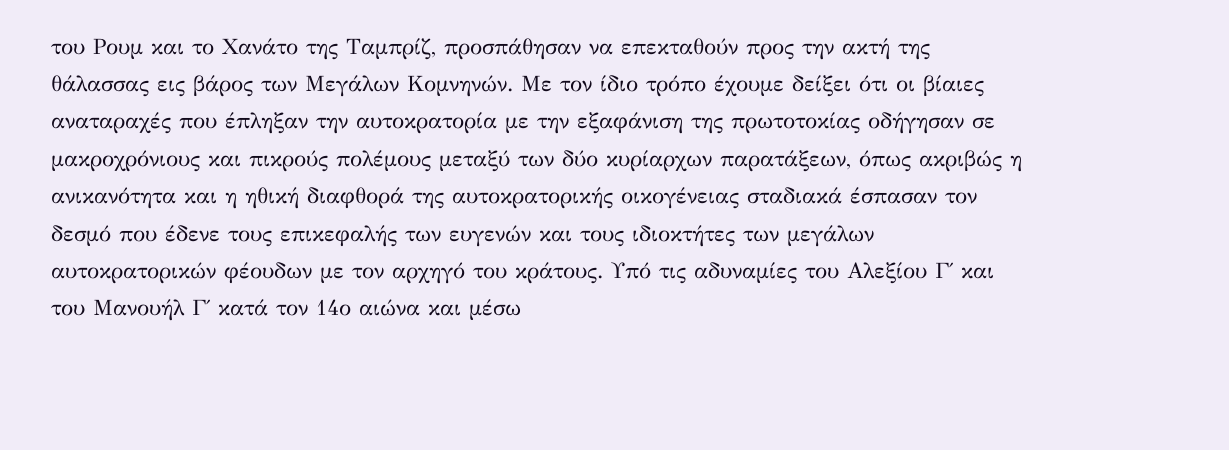του Ρουμ και το Χανάτο της Ταμπρίζ, προσπάθησαν να επεκταθούν προς την ακτή της θάλασσας εις βάρος των Μεγάλων Κομνηνών. Με τον ίδιο τρόπο έχουμε δείξει ότι οι βίαιες αναταραχές που έπληξαν την αυτοκρατορία με την εξαφάνιση της πρωτοτοκίας οδήγησαν σε μακροχρόνιους και πικρούς πολέμους μεταξύ των δύο κυρίαρχων παρατάξεων, όπως ακριβώς η ανικανότητα και η ηθική διαφθορά της αυτοκρατορικής οικογένειας σταδιακά έσπασαν τον δεσμό που έδενε τους επικεφαλής των ευγενών και τους ιδιοκτήτες των μεγάλων αυτοκρατορικών φέουδων με τον αρχηγό του κράτους. Υπό τις αδυναμίες του Αλεξίου Γ΄ και του Μανουήλ Γ΄ κατά τον 14ο αιώνα και μέσω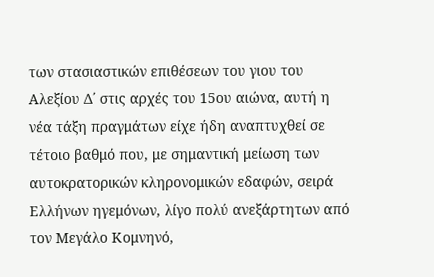των στασιαστικών επιθέσεων του γιου του Αλεξίου Δ΄ στις αρχές του 15ου αιώνα, αυτή η νέα τάξη πραγμάτων είχε ήδη αναπτυχθεί σε τέτοιο βαθμό που, με σημαντική μείωση των αυτοκρατορικών κληρονομικών εδαφών, σειρά Ελλήνων ηγεμόνων, λίγο πολύ ανεξάρτητων από τον Μεγάλο Κομνηνό,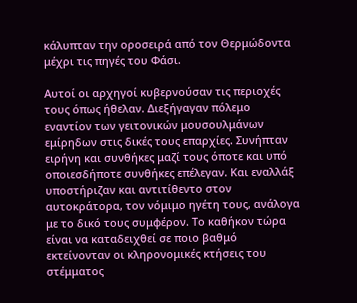κάλυπταν την οροσειρά από τον Θερμώδοντα μέχρι τις πηγές του Φάσι.

Αυτοί οι αρχηγοί κυβερνούσαν τις περιοχές τους όπως ήθελαν. Διεξήγαγαν πόλεμο εναντίον των γειτονικών μουσουλμάνων εμίρηδων στις δικές τους επαρχίες. Συνήπταν ειρήνη και συνθήκες μαζί τους όποτε και υπό οποιεσδήποτε συνθήκες επέλεγαν. Και εναλλάξ υποστήριζαν και αντιτίθεντο στον αυτοκράτορα, τον νόμιμο ηγέτη τους, ανάλογα με το δικό τους συμφέρον. Το καθήκον τώρα είναι να καταδειχθεί σε ποιο βαθμό εκτείνονταν οι κληρονομικές κτήσεις του στέμματος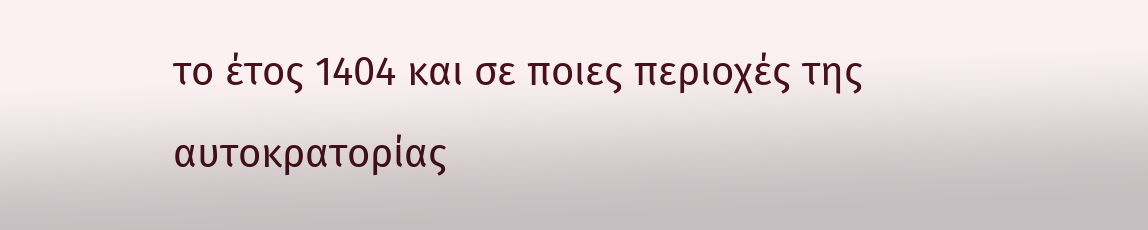το έτος 1404 και σε ποιες περιοχές της αυτοκρατορίας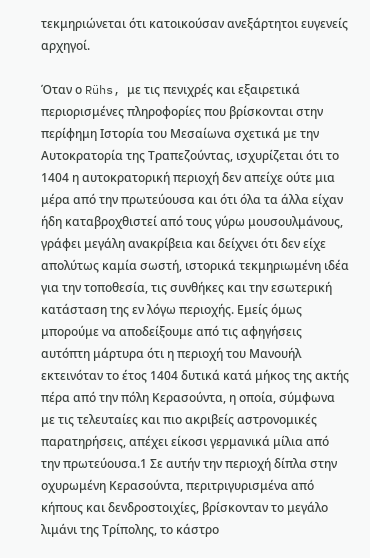τεκμηριώνεται ότι κατοικούσαν ανεξάρτητοι ευγενείς αρχηγοί.

Όταν ο Rühs, με τις πενιχρές και εξαιρετικά περιορισμένες πληροφορίες που βρίσκονται στην περίφημη Ιστορία του Μεσαίωνα σχετικά με την Αυτοκρατορία της Τραπεζούντας, ισχυρίζεται ότι το 1404 η αυτοκρατορική περιοχή δεν απείχε ούτε μια μέρα από την πρωτεύουσα και ότι όλα τα άλλα είχαν ήδη καταβροχθιστεί από τους γύρω μουσουλμάνους, γράφει μεγάλη ανακρίβεια και δείχνει ότι δεν είχε απολύτως καμία σωστή, ιστορικά τεκμηριωμένη ιδέα για την τοποθεσία, τις συνθήκες και την εσωτερική κατάσταση της εν λόγω περιοχής. Εμείς όμως μπορούμε να αποδείξουμε από τις αφηγήσεις αυτόπτη μάρτυρα ότι η περιοχή του Μανουήλ εκτεινόταν το έτος 1404 δυτικά κατά μήκος της ακτής πέρα από την πόλη Κερασούντα, η οποία, σύμφωνα με τις τελευταίες και πιο ακριβείς αστρονομικές παρατηρήσεις, απέχει είκοσι γερμανικά μίλια από την πρωτεύουσα.1 Σε αυτήν την περιοχή δίπλα στην οχυρωμένη Κερασούντα, περιτριγυρισμένα από κήπους και δενδροστοιχίες, βρίσκονταν το μεγάλο λιμάνι της Τρίπολης, το κάστρο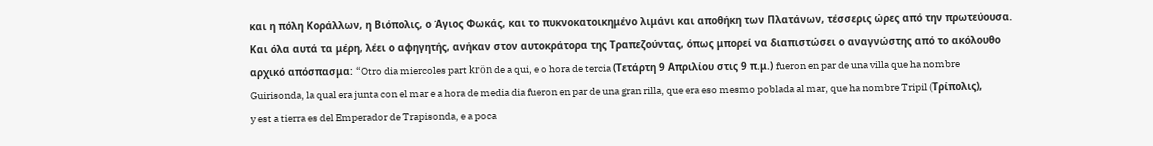και η πόλη Κοράλλων, η Βιόπολις, ο Άγιος Φωκάς, και το πυκνοκατοικημένο λιμάνι και αποθήκη των Πλατάνων, τέσσερις ώρες από την πρωτεύουσα. Και όλα αυτά τα μέρη, λέει ο αφηγητής, ανήκαν στον αυτοκράτορα της Τραπεζούντας, όπως μπορεί να διαπιστώσει ο αναγνώστης από το ακόλουθο αρχικό απόσπασμα: “Otro dia miercoles part krön de a qui, e o hora de tercia (Τετάρτη 9 Απριλίου στις 9 π.μ.) fueron en par de una villa que ha nombre Guirisonda, la qual era junta con el mar e a hora de media dia fueron en par de una gran rilla, que era eso mesmo poblada al mar, que ha nombre Tripil (Tρίπολις), y est a tierra es del Emperador de Trapisonda, e a poca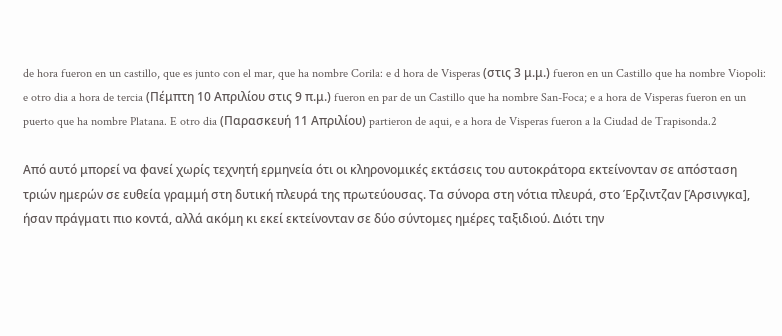de hora fueron en un castillo, que es junto con el mar, que ha nombre Corila: e d hora de Visperas (στις 3 μ.μ.) fueron en un Castillo que ha nombre Viopoli: e otro dia a hora de tercia (Πέμπτη 10 Απριλίου στις 9 π.μ.) fueron en par de un Castillo que ha nombre San-Foca; e a hora de Visperas fueron en un puerto que ha nombre Platana. E otro dia (Παρασκευή 11 Απριλίου) partieron de aqui, e a hora de Visperas fueron a la Ciudad de Trapisonda.2

Από αυτό μπορεί να φανεί χωρίς τεχνητή ερμηνεία ότι οι κληρονομικές εκτάσεις του αυτοκράτορα εκτείνονταν σε απόσταση τριών ημερών σε ευθεία γραμμή στη δυτική πλευρά της πρωτεύουσας. Τα σύνορα στη νότια πλευρά, στο Έρζιντζαν [Άρσινγκα], ήσαν πράγματι πιο κοντά, αλλά ακόμη κι εκεί εκτείνονταν σε δύο σύντομες ημέρες ταξιδιού. Διότι την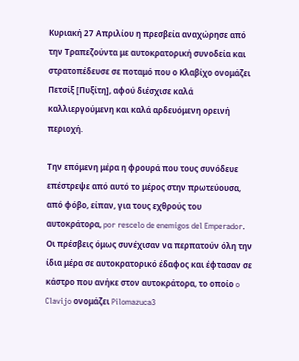Κυριακή 27 Απριλίου η πρεσβεία αναχώρησε από την Τραπεζούντα με αυτοκρατορική συνοδεία και στρατοπέδευσε σε ποταμό που ο Κλαβίχο ονομάζει Πετσίξ [Πυξίτη], αφού διέσχισε καλά καλλιεργούμενη και καλά αρδευόμενη ορεινή περιοχή.

Την επόμενη μέρα η φρουρά που τους συνόδευε επέστρεψε από αυτό το μέρος στην πρωτεύουσα, από φόβο, είπαν, για τους εχθρούς του αυτοκράτορα, por rescelo de enemigos del Emperador. Οι πρέσβεις όμως συνέχισαν να περπατούν όλη την ίδια μέρα σε αυτοκρατορικό έδαφος και έφτασαν σε κάστρο που ανήκε στον αυτοκράτορα, το οποίο o Clavijo ονομάζει Pilomazuca3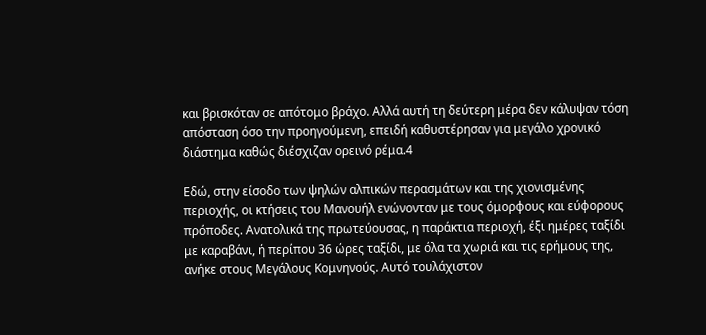και βρισκόταν σε απότομο βράχο. Αλλά αυτή τη δεύτερη μέρα δεν κάλυψαν τόση απόσταση όσο την προηγούμενη, επειδή καθυστέρησαν για μεγάλο χρονικό διάστημα καθώς διέσχιζαν ορεινό ρέμα.4

Εδώ, στην είσοδο των ψηλών αλπικών περασμάτων και της χιονισμένης περιοχής, οι κτήσεις του Μανουήλ ενώνονταν με τους όμορφους και εύφορους πρόποδες. Ανατολικά της πρωτεύουσας, η παράκτια περιοχή, έξι ημέρες ταξίδι με καραβάνι, ή περίπου 36 ώρες ταξίδι, με όλα τα χωριά και τις ερήμους της, ανήκε στους Μεγάλους Κομνηνούς. Αυτό τουλάχιστον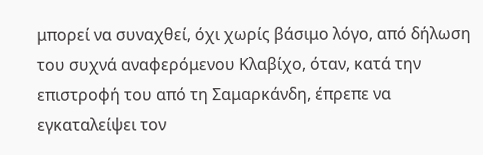μπορεί να συναχθεί, όχι χωρίς βάσιμο λόγο, από δήλωση του συχνά αναφερόμενου Κλαβίχο, όταν, κατά την επιστροφή του από τη Σαμαρκάνδη, έπρεπε να εγκαταλείψει τον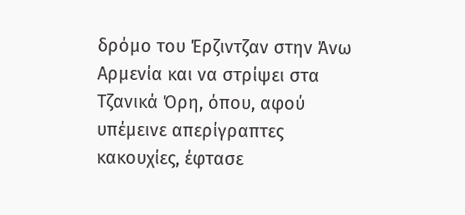δρόμο του Έρζιντζαν στην Άνω Αρμενία και να στρίψει στα Τζανικά Όρη, όπου, αφού υπέμεινε απερίγραπτες κακουχίες, έφτασε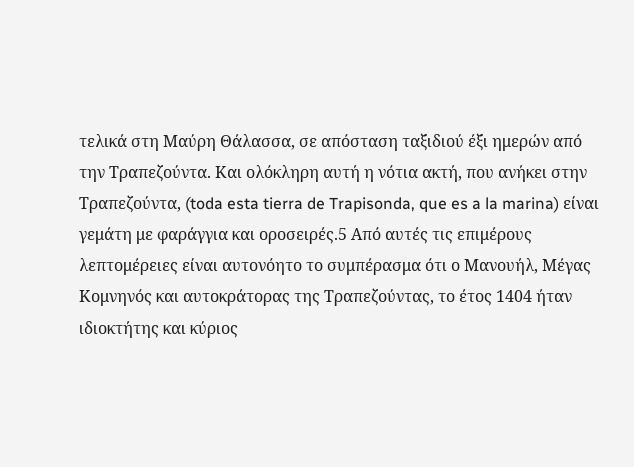τελικά στη Μαύρη Θάλασσα, σε απόσταση ταξιδιού έξι ημερών από την Τραπεζούντα. Και ολόκληρη αυτή η νότια ακτή, που ανήκει στην Τραπεζούντα, (toda esta tierra de Trapisonda, que es a la marina) είναι γεμάτη με φαράγγια και οροσειρές.5 Από αυτές τις επιμέρους λεπτομέρειες είναι αυτονόητο το συμπέρασμα ότι ο Μανουήλ, Μέγας Κομνηνός και αυτοκράτορας της Τραπεζούντας, το έτος 1404 ήταν ιδιοκτήτης και κύριος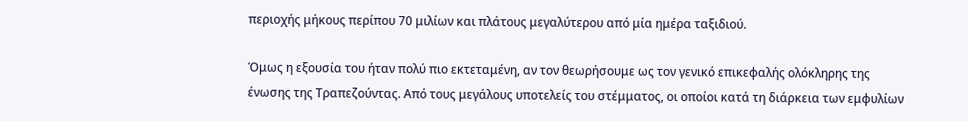περιοχής μήκους περίπου 70 μιλίων και πλάτους μεγαλύτερου από μία ημέρα ταξιδιού.

Όμως η εξουσία του ήταν πολύ πιο εκτεταμένη, αν τον θεωρήσουμε ως τον γενικό επικεφαλής ολόκληρης της ένωσης της Τραπεζούντας. Από τους μεγάλους υποτελείς του στέμματος, οι οποίοι κατά τη διάρκεια των εμφυλίων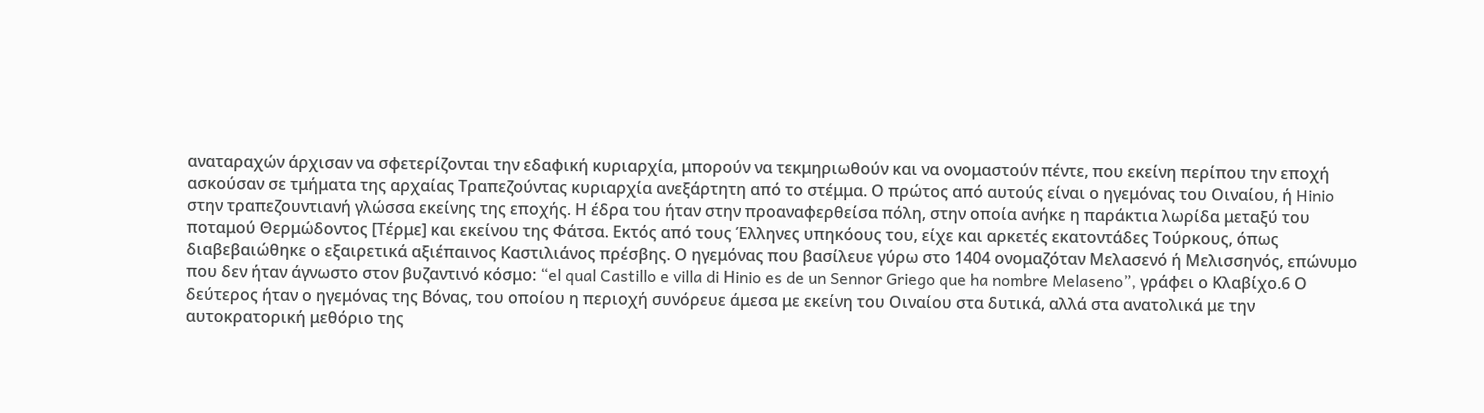αναταραχών άρχισαν να σφετερίζονται την εδαφική κυριαρχία, μπορούν να τεκμηριωθούν και να ονομαστούν πέντε, που εκείνη περίπου την εποχή ασκούσαν σε τμήματα της αρχαίας Τραπεζούντας κυριαρχία ανεξάρτητη από το στέμμα. Ο πρώτος από αυτούς είναι ο ηγεμόνας του Οιναίου, ή Hinio στην τραπεζουντιανή γλώσσα εκείνης της εποχής. Η έδρα του ήταν στην προαναφερθείσα πόλη, στην οποία ανήκε η παράκτια λωρίδα μεταξύ του ποταμού Θερμώδοντος [Τέρμε] και εκείνου της Φάτσα. Εκτός από τους Έλληνες υπηκόους του, είχε και αρκετές εκατοντάδες Τούρκους, όπως διαβεβαιώθηκε ο εξαιρετικά αξιέπαινος Καστιλιάνος πρέσβης. Ο ηγεμόνας που βασίλευε γύρω στο 1404 ονομαζόταν Μελασενό ή Μελισσηνός, επώνυμο που δεν ήταν άγνωστο στον βυζαντινό κόσμο: “el qual Castillo e villa di Ηinio es de un Sennor Griego que ha nombre Melaseno”, γράφει ο Κλαβίχο.6 Ο δεύτερος ήταν ο ηγεμόνας της Βόνας, του οποίου η περιοχή συνόρευε άμεσα με εκείνη του Οιναίου στα δυτικά, αλλά στα ανατολικά με την αυτοκρατορική μεθόριο της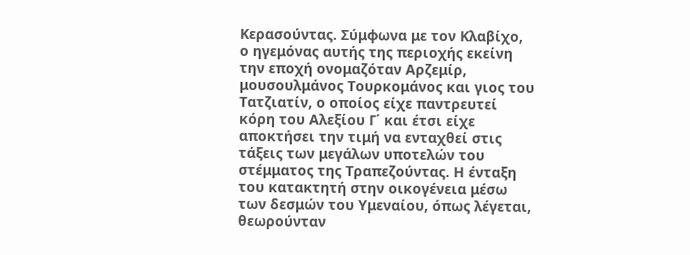Κερασούντας. Σύμφωνα με τον Κλαβίχο, ο ηγεμόνας αυτής της περιοχής εκείνη την εποχή ονομαζόταν Αρζεμίρ, μουσουλμάνος Τουρκομάνος και γιος του Τατζιατίν, ο οποίος είχε παντρευτεί κόρη του Αλεξίου Γ΄ και έτσι είχε αποκτήσει την τιμή να ενταχθεί στις τάξεις των μεγάλων υποτελών του στέμματος της Τραπεζούντας. Η ένταξη του κατακτητή στην οικογένεια μέσω των δεσμών του Υμεναίου, όπως λέγεται, θεωρούνταν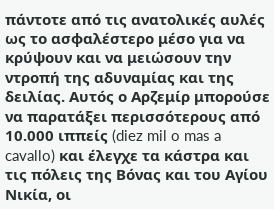πάντοτε από τις ανατολικές αυλές ως το ασφαλέστερο μέσο για να κρύψουν και να μειώσουν την ντροπή της αδυναμίας και της δειλίας. Αυτός ο Αρζεμίρ μπορούσε να παρατάξει περισσότερους από 10.000 ιππείς (diez mil o mas a cavallo) και έλεγχε τα κάστρα και τις πόλεις της Βόνας και του Αγίου Νικία, οι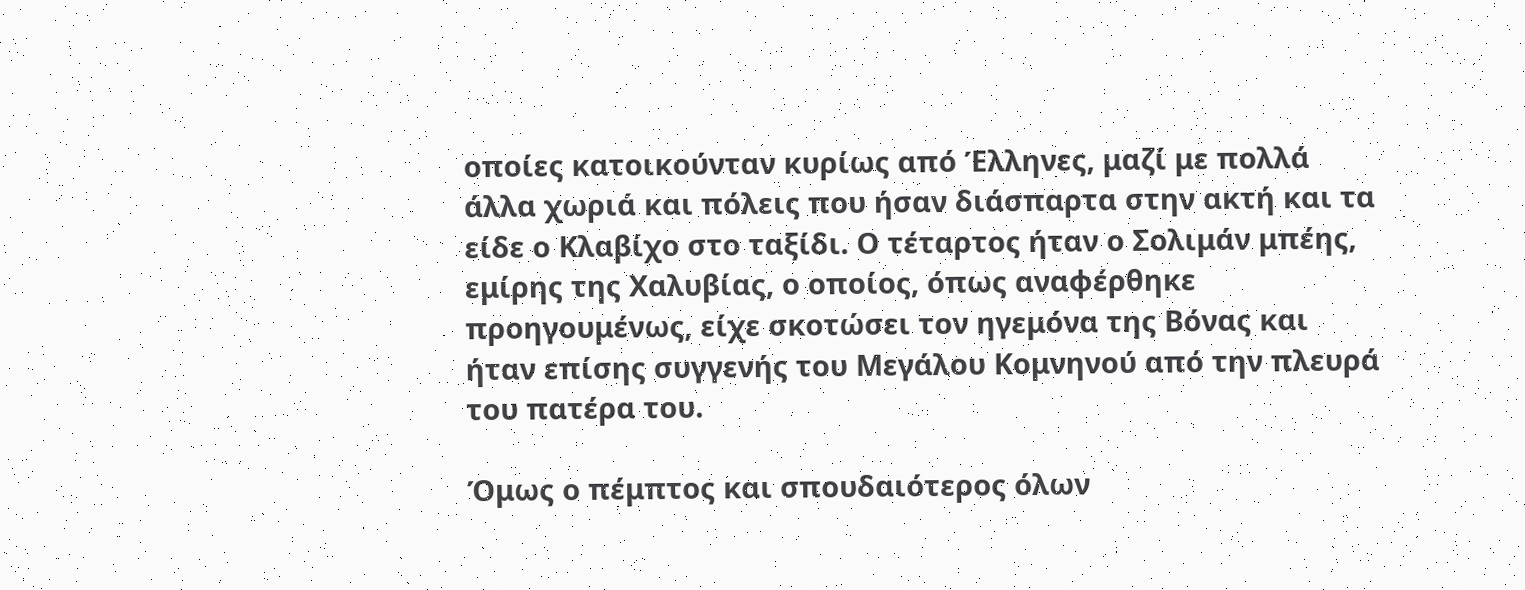οποίες κατοικούνταν κυρίως από Έλληνες, μαζί με πολλά άλλα χωριά και πόλεις που ήσαν διάσπαρτα στην ακτή και τα είδε ο Κλαβίχο στο ταξίδι. Ο τέταρτος ήταν ο Σολιμάν μπέης, εμίρης της Χαλυβίας, ο οποίος, όπως αναφέρθηκε προηγουμένως, είχε σκοτώσει τον ηγεμόνα της Βόνας και ήταν επίσης συγγενής του Μεγάλου Κομνηνού από την πλευρά του πατέρα του.

Όμως ο πέμπτος και σπουδαιότερος όλων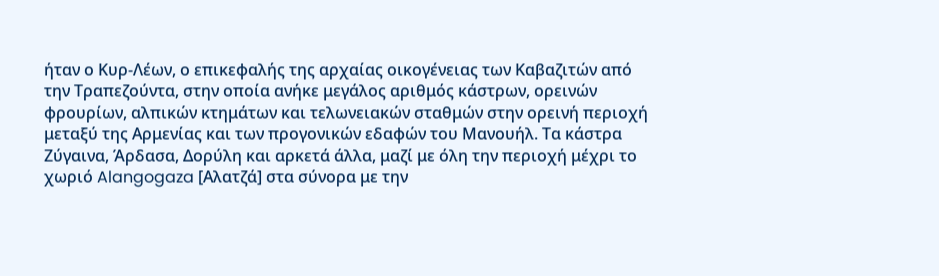ήταν ο Κυρ-Λέων, ο επικεφαλής της αρχαίας οικογένειας των Καβαζιτών από την Τραπεζούντα, στην οποία ανήκε μεγάλος αριθμός κάστρων, ορεινών φρουρίων, αλπικών κτημάτων και τελωνειακών σταθμών στην ορεινή περιοχή μεταξύ της Αρμενίας και των προγονικών εδαφών του Μανουήλ. Τα κάστρα Ζύγαινα, Άρδασα, Δορύλη και αρκετά άλλα, μαζί με όλη την περιοχή μέχρι το χωριό Alangogaza [Αλατζά] στα σύνορα με την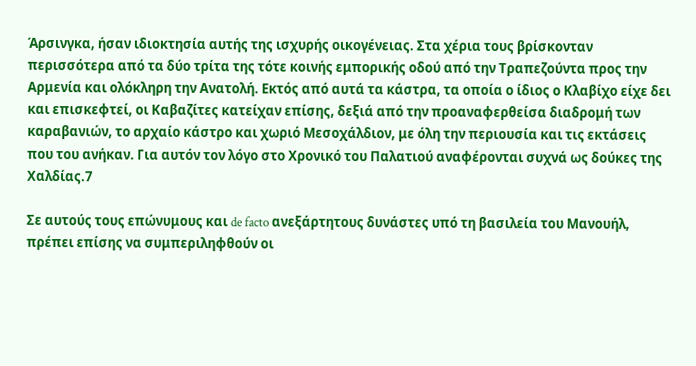Άρσινγκα, ήσαν ιδιοκτησία αυτής της ισχυρής οικογένειας. Στα χέρια τους βρίσκονταν περισσότερα από τα δύο τρίτα της τότε κοινής εμπορικής οδού από την Τραπεζούντα προς την Αρμενία και ολόκληρη την Ανατολή. Εκτός από αυτά τα κάστρα, τα οποία ο ίδιος ο Κλαβίχο είχε δει και επισκεφτεί, οι Καβαζίτες κατείχαν επίσης, δεξιά από την προαναφερθείσα διαδρομή των καραβανιών, το αρχαίο κάστρο και χωριό Μεσοχάλδιον, με όλη την περιουσία και τις εκτάσεις που του ανήκαν. Για αυτόν τον λόγο στο Χρονικό του Παλατιού αναφέρονται συχνά ως δούκες της Χαλδίας.7

Σε αυτούς τους επώνυμους και de facto ανεξάρτητους δυνάστες υπό τη βασιλεία του Μανουήλ, πρέπει επίσης να συμπεριληφθούν οι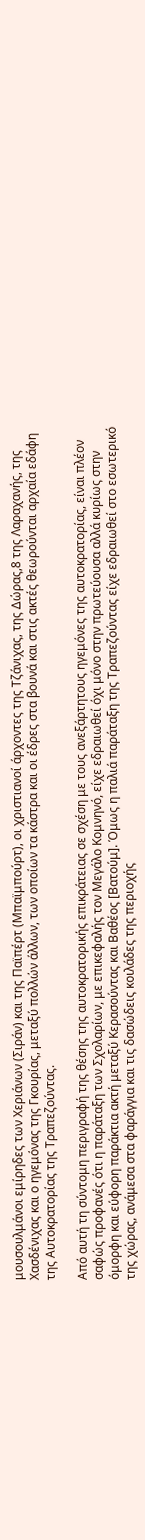μουσουλμάνοι εμίρηδες των Χεριάνων (Σιράν) και της Παϊπέρτ (Μπαϊμπούρτ), οι χριστιανοί άρχοντες της Τζάνιχας, της Δώρας,8 της Λαραχανής, της Χασδένιχας και ο ηγεμόνας της Γκουρίας, μεταξύ πολλών άλλων, των οποίων τα κάστρα και οι έδρες στα βουνά και στις ακτές θεωρούνται αρχαία εδάφη της Αυτοκρατορίας της Τραπεζούντας.

Από αυτή τη σύντομη περιγραφή της θέσης της αυτοκρατορικής επικράτειας σε σχέση με τους ανεξάρτητους ηγεμόνες της αυτοκρατορίας, είναι πλέον σαφώς προφανές ότι η παράταξη των Σχολαρίων, με επικεφαλής τον Μεγάλο Κομνηνό, είχε εδραιωθεί όχι μόνο στην πρωτεύουσα αλλά κυρίως στην όμορφη και εύφορη παράκτια ακτή μεταξύ Κερασούντας και Βαθέος [Βατούμ]. Όμως η παλιά παράταξη της Τραπεζούντας είχε εδραιωθεί στο εσωτερικό της χώρας, ανάμεσα στα φαράγγια και τις δασώδεις κοιλάδες της περιοχής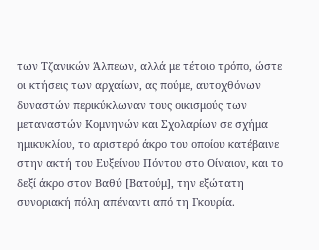των Τζανικών Άλπεων, αλλά με τέτοιο τρόπο, ώστε οι κτήσεις των αρχαίων, ας πούμε, αυτοχθόνων δυναστών περικύκλωναν τους οικισμούς των μεταναστών Κομνηνών και Σχολαρίων σε σχήμα ημικυκλίου, το αριστερό άκρο του οποίου κατέβαινε στην ακτή του Ευξείνου Πόντου στο Οίναιον, και το δεξί άκρο στον Βαθύ [Βατούμ], την εξώτατη συνοριακή πόλη απέναντι από τη Γκουρία.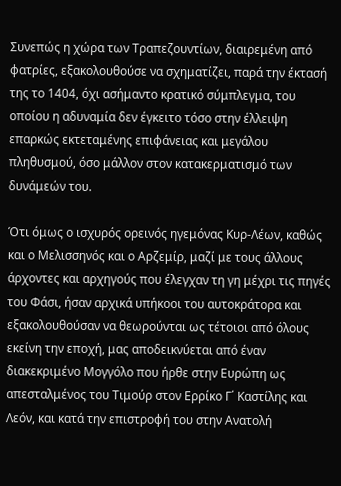Συνεπώς η χώρα των Τραπεζουντίων, διαιρεμένη από φατρίες, εξακολουθούσε να σχηματίζει, παρά την έκτασή της το 1404, όχι ασήμαντο κρατικό σύμπλεγμα, του οποίου η αδυναμία δεν έγκειτο τόσο στην έλλειψη επαρκώς εκτεταμένης επιφάνειας και μεγάλου πληθυσμού, όσο μάλλον στον κατακερματισμό των δυνάμεών του.

Ότι όμως ο ισχυρός ορεινός ηγεμόνας Κυρ-Λέων, καθώς και ο Μελισσηνός και ο Αρζεμίρ, μαζί με τους άλλους άρχοντες και αρχηγούς που έλεγχαν τη γη μέχρι τις πηγές του Φάσι, ήσαν αρχικά υπήκοοι του αυτοκράτορα και εξακολουθούσαν να θεωρούνται ως τέτοιοι από όλους εκείνη την εποχή, μας αποδεικνύεται από έναν διακεκριμένο Μογγόλο που ήρθε στην Ευρώπη ως απεσταλμένος του Τιμούρ στον Ερρίκο Γ΄ Καστίλης και Λεόν, και κατά την επιστροφή του στην Ανατολή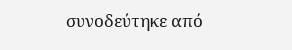συνοδεύτηκε από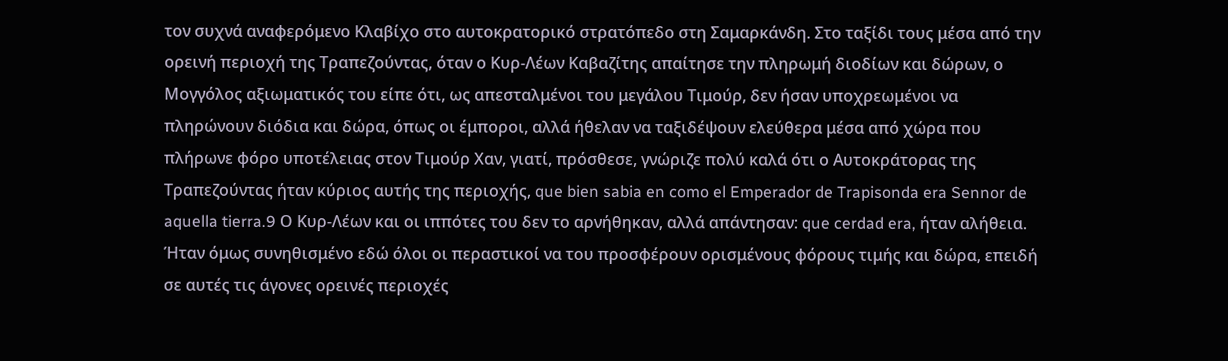τον συχνά αναφερόμενο Κλαβίχο στο αυτοκρατορικό στρατόπεδο στη Σαμαρκάνδη. Στο ταξίδι τους μέσα από την ορεινή περιοχή της Τραπεζούντας, όταν ο Κυρ-Λέων Καβαζίτης απαίτησε την πληρωμή διοδίων και δώρων, ο Μογγόλος αξιωματικός του είπε ότι, ως απεσταλμένοι του μεγάλου Τιμούρ, δεν ήσαν υποχρεωμένοι να πληρώνουν διόδια και δώρα, όπως οι έμποροι, αλλά ήθελαν να ταξιδέψουν ελεύθερα μέσα από χώρα που πλήρωνε φόρο υποτέλειας στον Τιμούρ Χαν, γιατί, πρόσθεσε, γνώριζε πολύ καλά ότι ο Αυτοκράτορας της Τραπεζούντας ήταν κύριος αυτής της περιοχής, que bien sabia en como el Emperador de Trapisonda era Sennor de aquella tierra.9 Ο Κυρ-Λέων και οι ιππότες του δεν το αρνήθηκαν, αλλά απάντησαν: que cerdad era, ήταν αλήθεια. Ήταν όμως συνηθισμένο εδώ όλοι οι περαστικοί να του προσφέρουν ορισμένους φόρους τιμής και δώρα, επειδή σε αυτές τις άγονες ορεινές περιοχές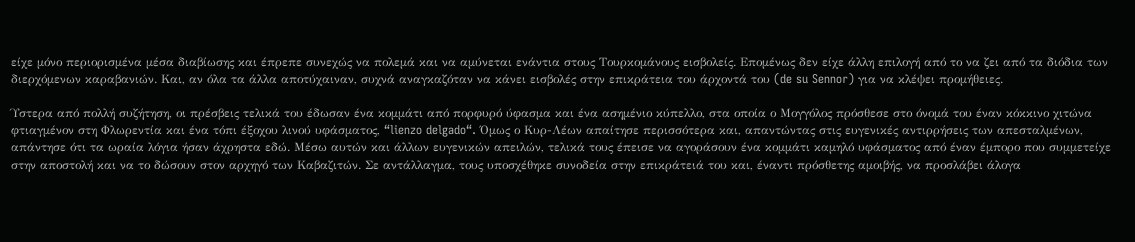είχε μόνο περιορισμένα μέσα διαβίωσης και έπρεπε συνεχώς να πολεμά και να αμύνεται ενάντια στους Τουρκομάνους εισβολείς. Επομένως δεν είχε άλλη επιλογή από το να ζει από τα διόδια των διερχόμενων καραβανιών. Και, αν όλα τα άλλα αποτύχαιναν, συχνά αναγκαζόταν να κάνει εισβολές στην επικράτεια του άρχοντά του (de su Sennor) για να κλέψει προμήθειες.

Ύστερα από πολλή συζήτηση, οι πρέσβεις τελικά του έδωσαν ένα κομμάτι από πορφυρό ύφασμα και ένα ασημένιο κύπελλο, στα οποία ο Μογγόλος πρόσθεσε στο όνομά του έναν κόκκινο χιτώνα φτιαγμένον στη Φλωρεντία και ένα τόπι έξοχου λινού υφάσματος, “lienzo delgado“. Όμως ο Κυρ-Λέων απαίτησε περισσότερα και, απαντώντας στις ευγενικές αντιρρήσεις των απεσταλμένων, απάντησε ότι τα ωραία λόγια ήσαν άχρηστα εδώ. Μέσω αυτών και άλλων ευγενικών απειλών, τελικά τους έπεισε να αγοράσουν ένα κομμάτι καμηλό υφάσματος από έναν έμπορο που συμμετείχε στην αποστολή και να το δώσουν στον αρχηγό των Καβαζιτών. Σε αντάλλαγμα, τους υποσχέθηκε συνοδεία στην επικράτειά του και, έναντι πρόσθετης αμοιβής, να προσλάβει άλογα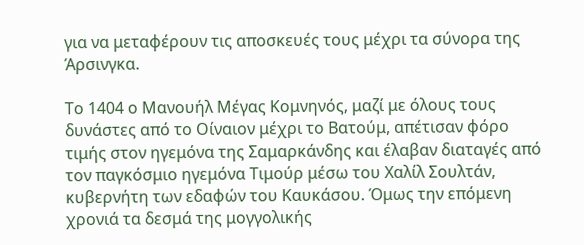για να μεταφέρουν τις αποσκευές τους μέχρι τα σύνορα της Άρσινγκα.

Το 1404 ο Μανουήλ Μέγας Κομνηνός, μαζί με όλους τους δυνάστες από το Οίναιον μέχρι το Βατούμ, απέτισαν φόρο τιμής στον ηγεμόνα της Σαμαρκάνδης και έλαβαν διαταγές από τον παγκόσμιο ηγεμόνα Τιμούρ μέσω του Χαλίλ Σουλτάν, κυβερνήτη των εδαφών του Καυκάσου. Όμως την επόμενη χρονιά τα δεσμά της μογγολικής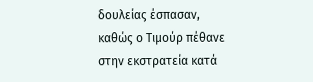δουλείας έσπασαν, καθώς ο Τιμούρ πέθανε στην εκστρατεία κατά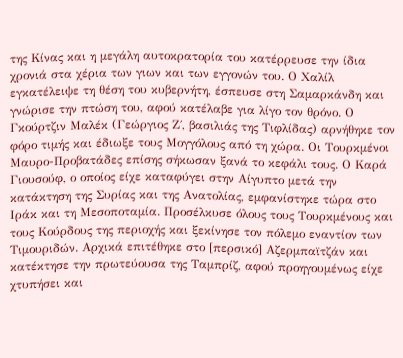της Κίνας και η μεγάλη αυτοκρατορία του κατέρρευσε την ίδια χρονιά στα χέρια των γιων και των εγγονών του. Ο Χαλίλ εγκατέλειψε τη θέση του κυβερνήτη, έσπευσε στη Σαμαρκάνδη και γνώρισε την πτώση του, αφού κατέλαβε για λίγο τον θρόνο. Ο Γκούρτζιν Μαλέκ (Γεώργιος Ζ΄, βασιλιάς της Τιφλίδας) αρνήθηκε τον φόρο τιμής και έδιωξε τους Μογγόλους από τη χώρα. Οι Τουρκμένοι Μαυρο-Προβατάδες επίσης σήκωσαν ξανά το κεφάλι τους. Ο Καρά Γιουσούφ, ο οποίος είχε καταφύγει στην Αίγυπτο μετά την κατάκτηση της Συρίας και της Ανατολίας, εμφανίστηκε τώρα στο Ιράκ και τη Μεσοποταμία. Προσέλκυσε όλους τους Τουρκμένους και τους Κούρδους της περιοχής και ξεκίνησε τον πόλεμο εναντίον των Τιμουριδών. Αρχικά επιτέθηκε στο [περσικό] Αζερμπαϊτζάν και κατέκτησε την πρωτεύουσα της Ταμπρίζ, αφού προηγουμένως είχε χτυπήσει και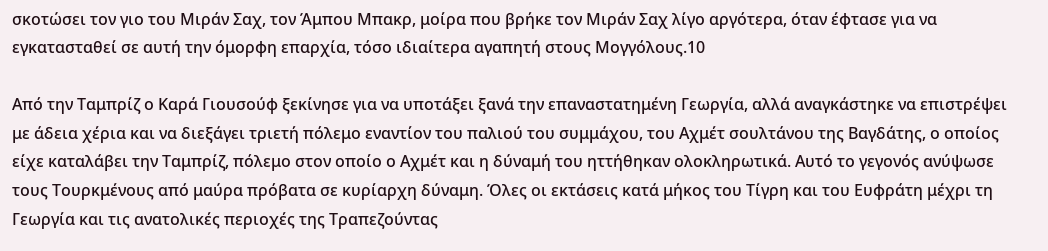σκοτώσει τον γιο του Μιράν Σαχ, τον Άμπου Μπακρ, μοίρα που βρήκε τον Μιράν Σαχ λίγο αργότερα, όταν έφτασε για να εγκατασταθεί σε αυτή την όμορφη επαρχία, τόσο ιδιαίτερα αγαπητή στους Μογγόλους.10

Από την Ταμπρίζ ο Καρά Γιουσούφ ξεκίνησε για να υποτάξει ξανά την επαναστατημένη Γεωργία, αλλά αναγκάστηκε να επιστρέψει με άδεια χέρια και να διεξάγει τριετή πόλεμο εναντίον του παλιού του συμμάχου, του Αχμέτ σουλτάνου της Βαγδάτης, ο οποίος είχε καταλάβει την Ταμπρίζ, πόλεμο στον οποίο ο Αχμέτ και η δύναμή του ηττήθηκαν ολοκληρωτικά. Αυτό το γεγονός ανύψωσε τους Τουρκμένους από μαύρα πρόβατα σε κυρίαρχη δύναμη. Όλες οι εκτάσεις κατά μήκος του Τίγρη και του Ευφράτη μέχρι τη Γεωργία και τις ανατολικές περιοχές της Τραπεζούντας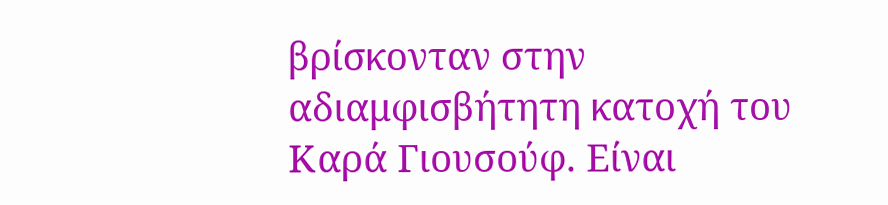βρίσκονταν στην αδιαμφισβήτητη κατοχή του Καρά Γιουσούφ. Είναι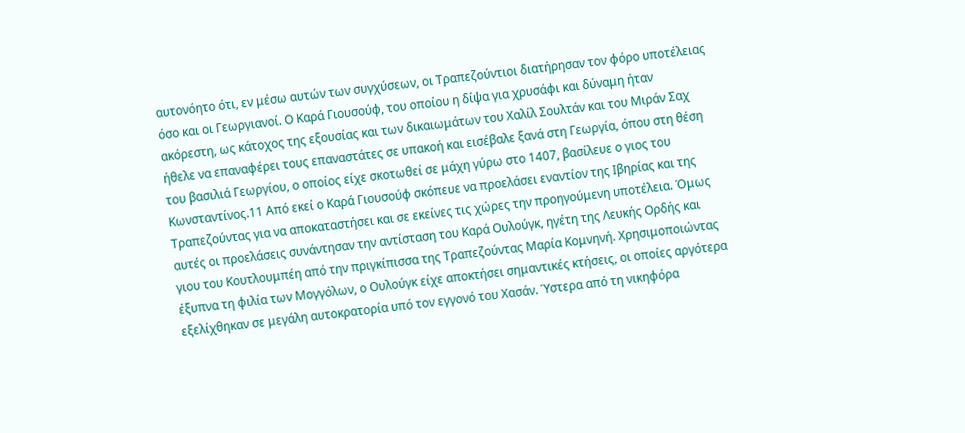αυτονόητο ότι, εν μέσω αυτών των συγχύσεων, οι Τραπεζούντιοι διατήρησαν τον φόρο υποτέλειας όσο και οι Γεωργιανοί. Ο Καρά Γιουσούφ, του οποίου η δίψα για χρυσάφι και δύναμη ήταν ακόρεστη, ως κάτοχος της εξουσίας και των δικαιωμάτων του Χαλίλ Σουλτάν και του Μιράν Σαχ ήθελε να επαναφέρει τους επαναστάτες σε υπακοή και εισέβαλε ξανά στη Γεωργία, όπου στη θέση του βασιλιά Γεωργίου, ο οποίος είχε σκοτωθεί σε μάχη γύρω στο 1407, βασίλευε ο γιος του Κωνσταντίνος.11 Από εκεί ο Καρά Γιουσούφ σκόπευε να προελάσει εναντίον της Ιβηρίας και της Τραπεζούντας για να αποκαταστήσει και σε εκείνες τις χώρες την προηγούμενη υποτέλεια. Όμως αυτές οι προελάσεις συνάντησαν την αντίσταση του Καρά Ουλούγκ, ηγέτη της Λευκής Ορδής και γιου του Κουτλουμπέη από την πριγκίπισσα της Τραπεζούντας Μαρία Κομνηνή. Χρησιμοποιώντας έξυπνα τη φιλία των Μογγόλων, ο Ουλούγκ είχε αποκτήσει σημαντικές κτήσεις, οι οποίες αργότερα εξελίχθηκαν σε μεγάλη αυτοκρατορία υπό τον εγγονό του Χασάν. Ύστερα από τη νικηφόρα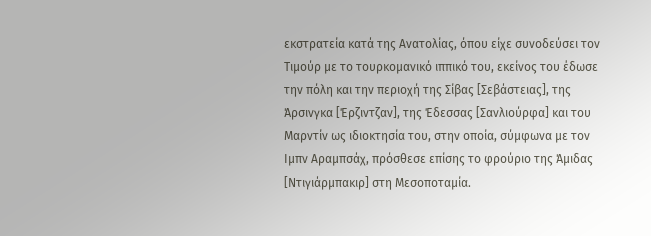εκστρατεία κατά της Ανατολίας, όπου είχε συνοδεύσει τον Τιμούρ με το τουρκομανικό ιππικό του, εκείνος του έδωσε την πόλη και την περιοχή της Σίβας [Σεβάστειας], της Άρσινγκα [Έρζιντζαν], της Έδεσσας [Σανλιούρφα] και του Μαρντίν ως ιδιοκτησία του, στην οποία, σύμφωνα με τον Ιμπν Αραμπσάχ, πρόσθεσε επίσης το φρούριο της Άμιδας [Ντιγιάρμπακιρ] στη Μεσοποταμία.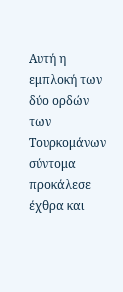Αυτή η εμπλοκή των δύο ορδών των Τουρκομάνων σύντομα προκάλεσε έχθρα και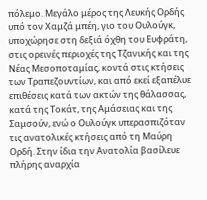πόλεμο. Μεγάλο μέρος της Λευκής Ορδής υπό τον Χαμζά μπέη, γιο του Ουλούγκ, υποχώρησε στη δεξιά όχθη του Ευφράτη, στις ορεινές περιοχές της Τζανικής και της Νέας Μεσοποταμίας, κοντά στις κτήσεις των Τραπεζουντίων, και από εκεί εξαπέλυε επιθέσεις κατά των ακτών της θάλασσας, κατά της Τοκάτ, της Αμάσειας και της Σαμσούν, ενώ ο Ουλούγκ υπερασπιζόταν τις ανατολικές κτήσεις από τη Μαύρη Ορδή. Στην ίδια την Ανατολία βασίλευε πλήρης αναρχία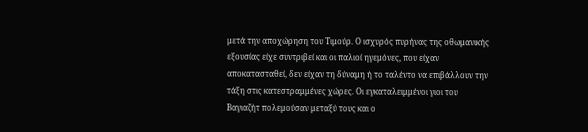μετά την αποχώρηση του Τιμούρ. Ο ισχυρός πυρήνας της οθωμανικής εξουσίας είχε συντριβεί και οι παλιοί ηγεμόνες, που είχαν αποκατασταθεί, δεν είχαν τη δύναμη ή το ταλέντο να επιβάλλουν την τάξη στις κατεστραμμένες χώρες. Οι εγκαταλειμμένοι γιοι του Βαγιαζήτ πολεμούσαν μεταξύ τους και ο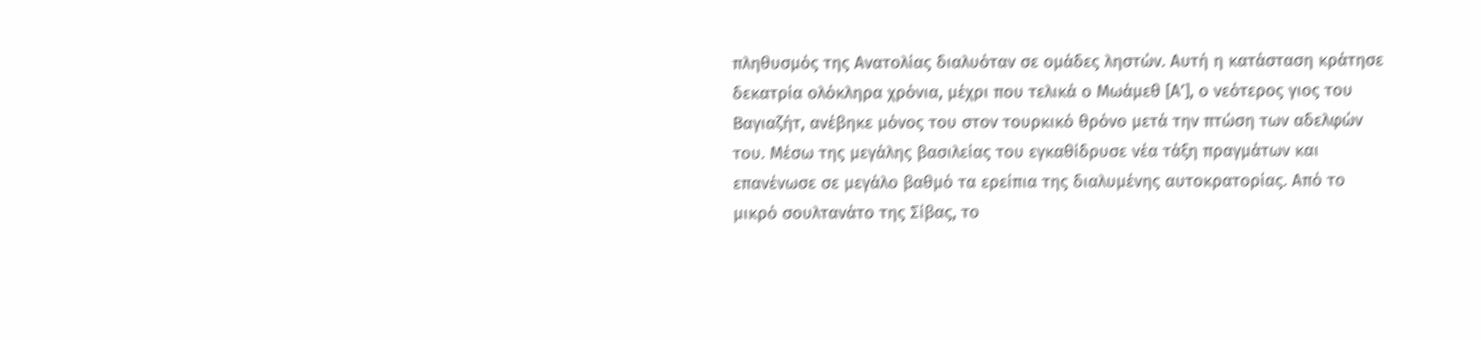πληθυσμός της Ανατολίας διαλυόταν σε ομάδες ληστών. Αυτή η κατάσταση κράτησε δεκατρία ολόκληρα χρόνια, μέχρι που τελικά ο Μωάμεθ [Α’], ο νεότερος γιος του Βαγιαζήτ, ανέβηκε μόνος του στον τουρκικό θρόνο μετά την πτώση των αδελφών του. Μέσω της μεγάλης βασιλείας του εγκαθίδρυσε νέα τάξη πραγμάτων και επανένωσε σε μεγάλο βαθμό τα ερείπια της διαλυμένης αυτοκρατορίας. Από το μικρό σουλτανάτο της Σίβας, το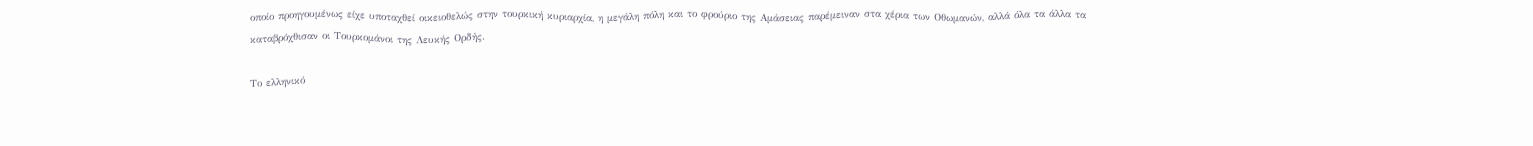οποίο προηγουμένως είχε υποταχθεί οικειοθελώς στην τουρκική κυριαρχία, η μεγάλη πόλη και το φρούριο της Αμάσειας παρέμειναν στα χέρια των Οθωμανών, αλλά όλα τα άλλα τα καταβρόχθισαν οι Τουρκομάνοι της Λευκής Ορδἠς.

Το ελληνικό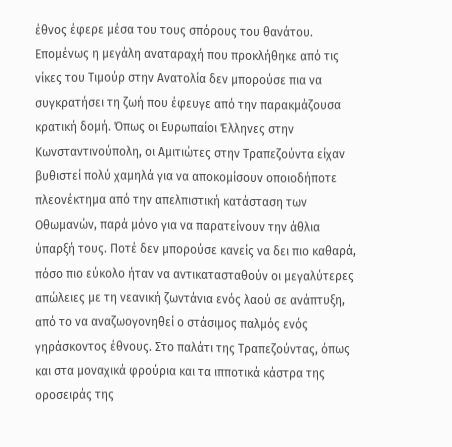έθνος έφερε μέσα του τους σπόρους του θανάτου. Επομένως η μεγάλη αναταραχή που προκλήθηκε από τις νίκες του Τιμούρ στην Ανατολία δεν μπορούσε πια να συγκρατήσει τη ζωή που έφευγε από την παρακμάζουσα κρατική δομή. Όπως οι Ευρωπαίοι Έλληνες στην Κωνσταντινούπολη, οι Αμιτιώτες στην Τραπεζούντα είχαν βυθιστεί πολύ χαμηλά για να αποκομίσουν οποιοδήποτε πλεονέκτημα από την απελπιστική κατάσταση των Οθωμανών, παρά μόνο για να παρατείνουν την άθλια ύπαρξή τους. Ποτέ δεν μπορούσε κανείς να δει πιο καθαρά, πόσο πιο εύκολο ήταν να αντικατασταθούν οι μεγαλύτερες απώλειες με τη νεανική ζωντάνια ενός λαού σε ανάπτυξη, από το να αναζωογονηθεί ο στάσιμος παλμός ενός γηράσκοντος έθνους. Στο παλάτι της Τραπεζούντας, όπως και στα μοναχικά φρούρια και τα ιπποτικά κάστρα της οροσειράς της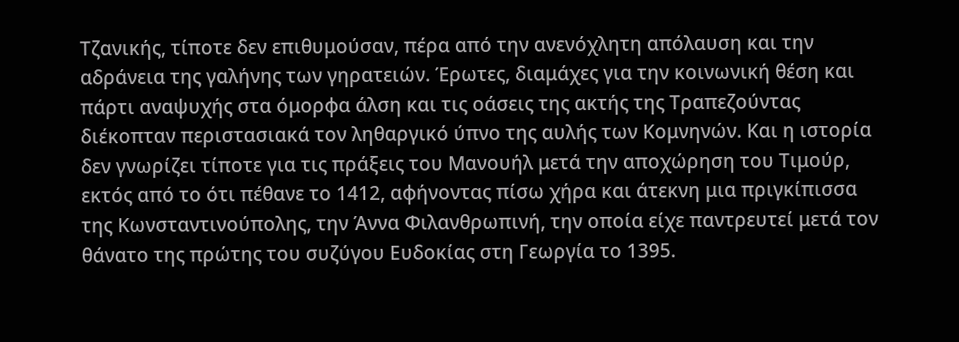Τζανικής, τίποτε δεν επιθυμούσαν, πέρα από την ανενόχλητη απόλαυση και την αδράνεια της γαλήνης των γηρατειών. Έρωτες, διαμάχες για την κοινωνική θέση και πάρτι αναψυχής στα όμορφα άλση και τις οάσεις της ακτής της Τραπεζούντας διέκοπταν περιστασιακά τον ληθαργικό ύπνο της αυλής των Κομνηνών. Και η ιστορία δεν γνωρίζει τίποτε για τις πράξεις του Μανουήλ μετά την αποχώρηση του Τιμούρ, εκτός από το ότι πέθανε το 1412, αφήνοντας πίσω χήρα και άτεκνη μια πριγκίπισσα της Κωνσταντινούπολης, την Άννα Φιλανθρωπινή, την οποία είχε παντρευτεί μετά τον θάνατο της πρώτης του συζύγου Ευδοκίας στη Γεωργία το 1395.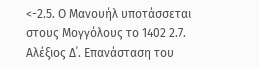<-2.5. Ο Μανουήλ υποτάσσεται στους Μογγόλους το 1402 2.7. Αλέξιος Δ΄. Επανάσταση του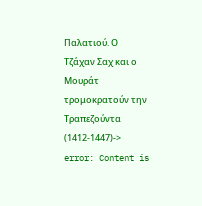Παλατιού. Ο Τζάχαν Σαχ και ο Μουράτ τρομοκρατούν την Τραπεζούντα (1412-1447)->
error: Content is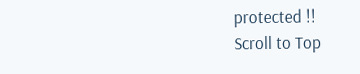protected !!
Scroll to Top